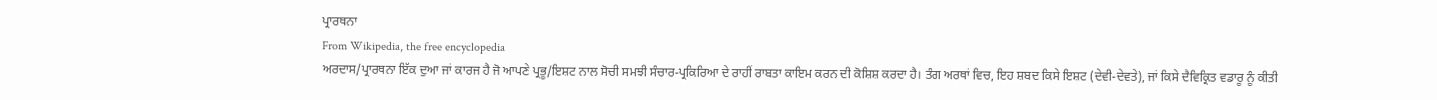ਪ੍ਰਾਰਥਨਾ
From Wikipedia, the free encyclopedia
ਅਰਦਾਸ/ਪ੍ਰਾਰਥਨਾ ਇੱਕ ਦੁਆ ਜਾਂ ਕਾਰਜ ਹੈ ਜੋ ਆਪਣੇ ਪ੍ਰਭੂ/ਇਸ਼ਟ ਨਾਲ ਸੋਚੀ ਸਮਝੀ ਸੰਚਾਰ-ਪ੍ਰਕਿਰਿਆ ਦੇ ਰਾਹੀਂ ਰਾਬਤਾ ਕਾਇਮ ਕਰਨ ਦੀ ਕੋਸ਼ਿਸ਼ ਕਰਦਾ ਹੈ। ਤੰਗ ਅਰਥਾਂ ਵਿਚ, ਇਹ ਸ਼ਬਦ ਕਿਸੇ ਇਸ਼ਟ (ਦੇਵੀ-ਦੇਵਤੇ), ਜਾਂ ਕਿਸੇ ਦੈਵਿਕ੍ਰਿਤ ਵਡਾਰੂ ਨੂੰ ਕੀਤੀ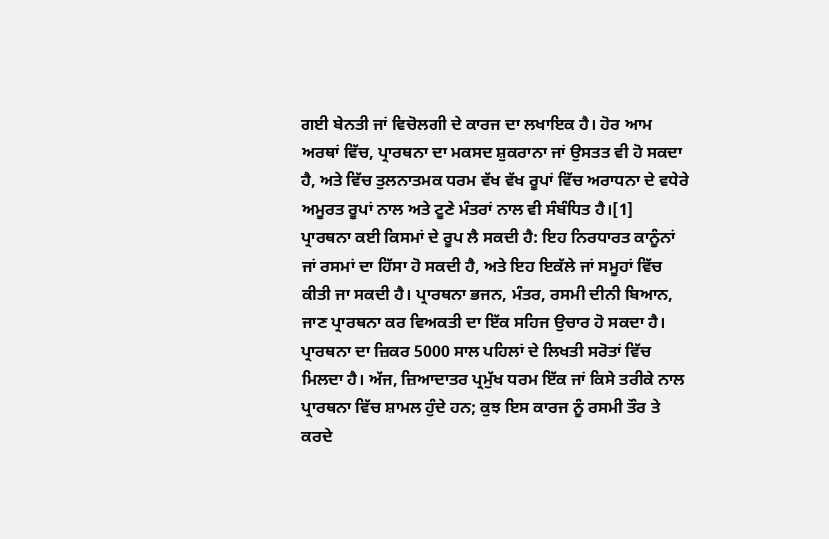ਗਈ ਬੇਨਤੀ ਜਾਂ ਵਿਚੋਲਗੀ ਦੇ ਕਾਰਜ ਦਾ ਲਖਾਇਕ ਹੈ। ਹੋਰ ਆਮ ਅਰਥਾਂ ਵਿੱਚ, ਪ੍ਰਾਰਥਨਾ ਦਾ ਮਕਸਦ ਸ਼ੁਕਰਾਨਾ ਜਾਂ ਉਸਤਤ ਵੀ ਹੋ ਸਕਦਾ ਹੈ, ਅਤੇ ਵਿੱਚ ਤੁਲਨਾਤਮਕ ਧਰਮ ਵੱਖ ਵੱਖ ਰੂਪਾਂ ਵਿੱਚ ਅਰਾਧਨਾ ਦੇ ਵਧੇਰੇ ਅਮੂਰਤ ਰੂਪਾਂ ਨਾਲ ਅਤੇ ਟੂਣੇ ਮੰਤਰਾਂ ਨਾਲ ਵੀ ਸੰਬੰਧਿਤ ਹੈ।[1]
ਪ੍ਰਾਰਥਨਾ ਕਈ ਕਿਸਮਾਂ ਦੇ ਰੂਪ ਲੈ ਸਕਦੀ ਹੈ: ਇਹ ਨਿਰਧਾਰਤ ਕਾਨੂੰਨਾਂ ਜਾਂ ਰਸਮਾਂ ਦਾ ਹਿੱਸਾ ਹੋ ਸਕਦੀ ਹੈ, ਅਤੇ ਇਹ ਇਕੱਲੇ ਜਾਂ ਸਮੂਹਾਂ ਵਿੱਚ ਕੀਤੀ ਜਾ ਸਕਦੀ ਹੈ। ਪ੍ਰਾਰਥਨਾ ਭਜਨ, ਮੰਤਰ, ਰਸਮੀ ਦੀਨੀ ਬਿਆਨ, ਜਾਣ ਪ੍ਰਾਰਥਨਾ ਕਰ ਵਿਅਕਤੀ ਦਾ ਇੱਕ ਸਹਿਜ ਉਚਾਰ ਹੋ ਸਕਦਾ ਹੈ।
ਪ੍ਰਾਰਥਨਾ ਦਾ ਜ਼ਿਕਰ 5000 ਸਾਲ ਪਹਿਲਾਂ ਦੇ ਲਿਖਤੀ ਸਰੋਤਾਂ ਵਿੱਚ ਮਿਲਦਾ ਹੈ। ਅੱਜ, ਜ਼ਿਆਦਾਤਰ ਪ੍ਰਮੁੱਖ ਧਰਮ ਇੱਕ ਜਾਂ ਕਿਸੇ ਤਰੀਕੇ ਨਾਲ ਪ੍ਰਾਰਥਨਾ ਵਿੱਚ ਸ਼ਾਮਲ ਹੁੰਦੇ ਹਨ; ਕੁਝ ਇਸ ਕਾਰਜ ਨੂੰ ਰਸਮੀ ਤੌਰ ਤੇ ਕਰਦੇ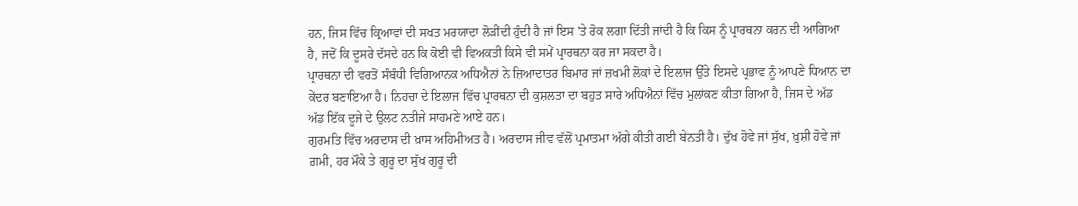ਹਨ, ਜਿਸ ਵਿੱਚ ਕ੍ਰਿਆਵਾਂ ਦੀ ਸਖਤ ਮਰਯਾਦਾ ਲੋੜੀਂਦੀ ਹੁੰਦੀ ਹੈ ਜਾਂ ਇਸ 'ਤੇ ਰੋਕ ਲਗਾ ਦਿੱਤੀ ਜਾਂਦੀ ਹੈ ਕਿ ਕਿਸ ਨੂੰ ਪ੍ਰਾਰਥਨਾ ਕਰਨ ਦੀ ਆਗਿਆ ਹੈ, ਜਦੋਂ ਕਿ ਦੂਸਰੇ ਦੱਸਦੇ ਹਨ ਕਿ ਕੋਈ ਵੀ ਵਿਅਕਤੀ ਕਿਸੇ ਵੀ ਸਮੇਂ ਪ੍ਰਾਰਥਨਾ ਕਰ ਜਾ ਸਕਦਾ ਹੈ।
ਪ੍ਰਾਰਥਨਾ ਦੀ ਵਰਤੋਂ ਸੰਬੰਧੀ ਵਿਗਿਆਨਕ ਅਧਿਐਨਾਂ ਨੇ ਜ਼ਿਆਦਾਤਰ ਬਿਮਾਰ ਜਾਂ ਜ਼ਖਮੀ ਲੋਕਾਂ ਦੇ ਇਲਾਜ ਉੱਤੇ ਇਸਦੇ ਪ੍ਰਭਾਵ ਨੂੰ ਆਪਣੇ ਧਿਆਨ ਦਾ ਕੇਂਦਰ ਬਣਾਇਆ ਹੈ। ਨਿਹਚਾ ਦੇ ਇਲਾਜ ਵਿੱਚ ਪ੍ਰਾਰਥਨਾ ਦੀ ਕੁਸ਼ਲਤਾ ਦਾ ਬਹੁਤ ਸਾਰੇ ਅਧਿਐਨਾਂ ਵਿੱਚ ਮੁਲਾਂਕਣ ਕੀਤਾ ਗਿਆ ਹੈ, ਜਿਸ ਦੇ ਅੱਡ ਅੱਡ ਇੱਕ ਦੂਜੇ ਦੇ ਉਲਟ ਨਤੀਜੇ ਸਾਹਮਣੇ ਆਏ ਹਨ।
ਗੁਰਮਤਿ ਵਿੱਚ ਅਰਦਾਸ ਦੀ ਖ਼ਾਸ ਅਹਿਮੀਅਤ ਹੈ। ਅਰਦਾਸ ਜੀਵ ਵੱਲੋਂ ਪ੍ਰਮਾਤਮਾ ਅੱਗੇ ਕੀਤੀ ਗਈ ਬੇਨਤੀ ਹੈ। ਦੁੱਖ ਹੋਵੇ ਜਾਂ ਸੁੱਖ, ਖ਼ੁਸ਼ੀ ਹੋਵੇ ਜਾਂ ਗ਼ਮੀ, ਹਰ ਮੌਕੇ ਤੇ ਗੁਰੂ ਦਾ ਸੁੱਖ ਗੁਰੂ ਦੀ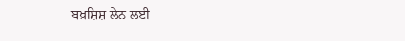ਬਖ਼ਸ਼ਿਸ਼ ਲੇਨ ਲਈ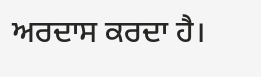ਅਰਦਾਸ ਕਰਦਾ ਹੈ।